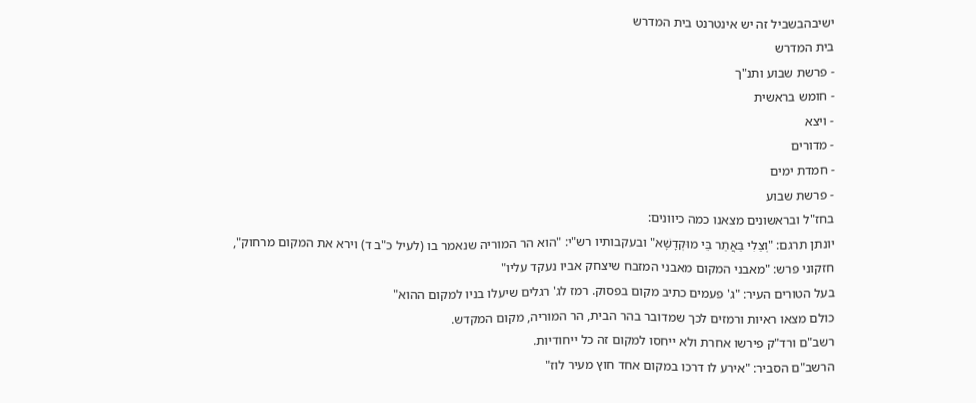ישיבהבשביל זה יש אינטרנט בית המדרש
בית המדרש
- פרשת שבוע ותנ"ך
- חומש בראשית
- ויצא
- מדורים
- חמדת ימים
- פרשת שבוע
בחז"ל ובראשונים מצאנו כמה כיוונים:
יונתן תרגם: "וְצַלִי בַּאֲתַר בֵּי מוּקְדָשָׁא" ובעקבותיו רש"י: "הוא הר המוריה שנאמר בו (לעיל כ"ב ד) וירא את המקום מרחוק",
חזקוני פרש: "מאבני המקום מאבני המזבח שיצחק אביו נעקד עליו"
בעל הטורים העיר: "ג' פעמים כתיב מקום בפסוק. רמז לג' רגלים שיעלו בניו למקום ההוא"
כולם מצאו ראיות ורמזים לכך שמדובר בהר הבית, הר המוריה, מקום המקדש.
רשב"ם ורד"ק פירשו אחרת ולא ייחסו למקום זה כל ייחודיות.
הרשב"ם הסביר: "אירע לו דרכו במקום אחד חוץ מעיר לוז"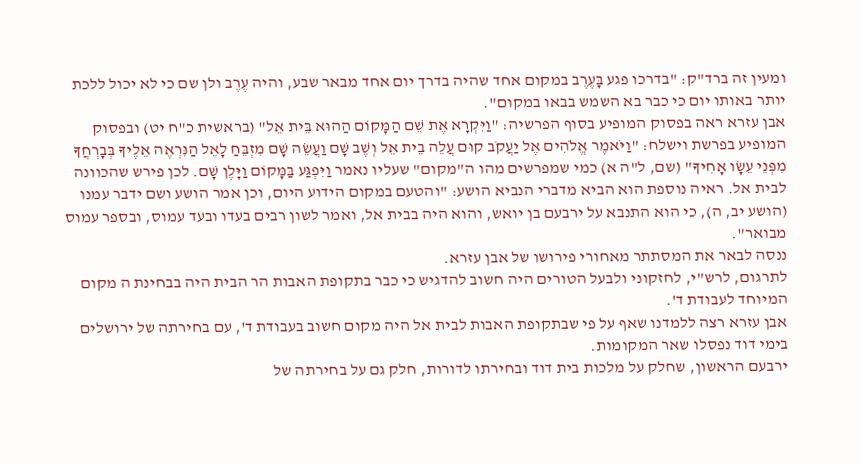ומעין זה ברד"ק: "בדרכו פגע בָּעֶרֶב במקום אחד שהיה בדרך יום אחד מבאר שבע, והיה עֶרֶב ולן שם כי לא יכול ללכת יותר באותו יום כי כבר בא השמש בבאו במקום".
אבן עזרא ראה בפסוק המופיע בסוף הפרשיה: "וַיִּקְרָא אֶת שֵׁם הַמָּקוֹם הַהוּא בֵּית אֵל" (בראשית כ"ח יט) ובפסוק המופיע בפרשת וישלח: "וַיֹּאמֶר אֱלֹהִים אֶל יַעֲקֹב קוּם עֲלֵה בֵית אֵל וְשֶׁב שָׁם וַעֲשֵׂה שָׁם מִזְבֵּחַ לָאֵל הַנִּרְאֶה אֵלֶיךָ בְּבָרְחֲךָ מִפְּנֵי עֵשָׂו אָחִיךָ" (שם, ל"ה א) כמי שמפרשים מהו ה"מקום" שעליו נאמר וַיִּפְגַּע בַּמָּקוֹם וַיָּלֶן שָׁם. לכן פירש שהכוונה לבית אל. ראיה נוספת הוא הביא מדברי הנביא הושע: "והטעם במקום הידוע היום, וכן אמר הושע ושם ידבר עמנו (הושע יב, ה), כי הוא התנבא על ירבעם בן יואש, והוא היה בבית אל, ואמר לשון רבים בעדו ובעד עמוס, ובספר עמוס מבואר".
ננסה לבאר את המסתתר מאחורי פירושו של אבן עזרא.
לתרגום, לרש"י, לחזקוני ולבעל הטורים היה חשוב להדגיש כי כבר בתקופת האבות הר הבית היה בבחינת ה מקום המיוחד לעבודת ד'.
אבן עזרא רצה ללמדנו שאף על פי שבתקופת האבות לבית אל היה מקום חשוב בעבודת ד', עם בחירתה של ירושלים בימי דוד נפסלו שאר המקומות.
ירבעם הראשון, שחלק על מלכות בית דוד ובחירתו לדורות, חלק גם על בחירתה של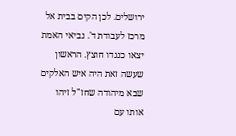ירושלים. לכן הקים בבית אל מרכז לעבודת ד'. נביאי האמת יצאו כנגדו חוצץ. הראשון שעשה זאת היה איש האלקים שבא מיהודה שחז"ל זיהו אותו עם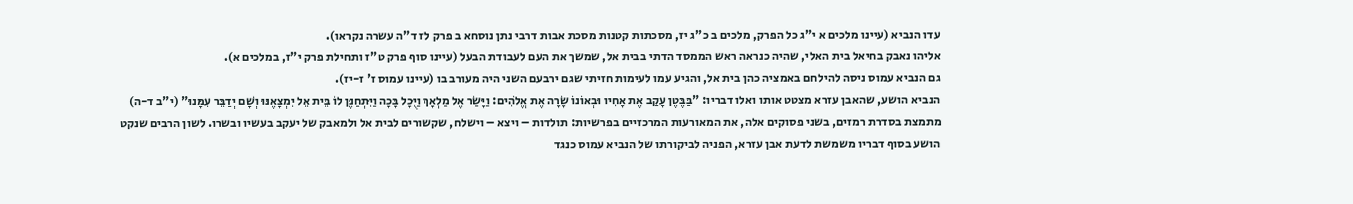עדו הנביא (עיינו מלכים א י"ג כל הפרק, מלכים ב כ"ג יז, מסכתות קטנות מסכת אבות דרבי נתן נוסחא ב פרק לז ד"ה עשרה נקראו).
אליהו נאבק בחיאל בית האלי, שהיה כנראה ראש הממסד הדתי בבית אל, שמשך את העם לעבודת הבעל (עיינו סוף פרק ט"ז ותחילת פרק י"ז, במלכים א).
גם הנביא עמוס ניסה להילחם באמציה כהן בית אל, והגיע עמו לעימות חזיתי שגם ירבעם השני היה מעורב בו (עיינו עמוס ז' ז-יז).
הנביא הושע, שהאבן עזרא מצטט אותו ואלו דבריו: "בַּבֶּטֶן עָקַב אֶת אָחִיו וּבְאוֹנוֹ שָׂרָה אֶת אֱלֹהִים: וַיָּשַׂר אֶל מַלְאָךְ וַיֻּכָל בָּכָה וַיִּתְחַנֶּן לוֹ בֵּית אֵל יִמְצָאֶנּוּ וְשָׁם יְדַבֵּר עִמָּנוּ" (י"ב ד-ה) מתמצת בסדרת רמזים, בשני פסוקים אלה, את המאורעות המרכזיים בפרשיות: תולדות – ויצא – וישלח, שקשורים לבית אל ולמאבק של יעקב בעשיו ובשרו. לשון הרבים שנקט הושע בסוף דבריו משמשת לדעת אבן עזרא, הפניה לביקורתו של הנביא עמוס כנגד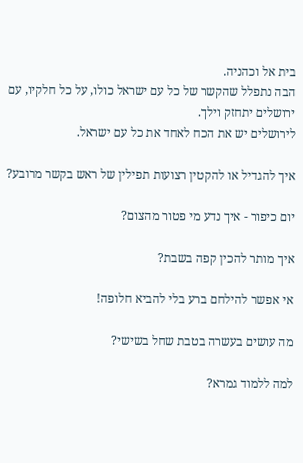בית אל וכהניה.
הבה נתפלל שהקשר של כל עם ישראל כולו, על כל חלקיו, עם ירושלים יתחזק וילך.
לירושלים יש את הכח לאחד את כל עם ישראל.

איך להגדיל או להקטין רצועות תפילין של ראש בקשר מרובע?

יום כיפור - איך נדע מי פטור מהצום?

איך מותר להכין קפה בשבת?

אי אפשר להילחם ברע בלי להביא חלופה!

מה עושים בעשרה בטבת שחל בשישי?

למה ללמוד גמרא?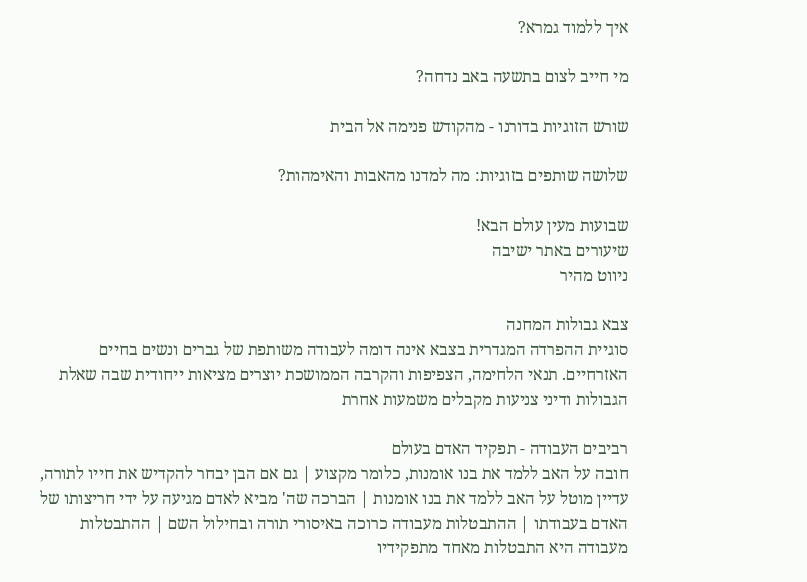איך ללמוד גמרא?

מי חייב לצום בתשעה באב נדחה?

שורש הזוגיות בדורנו - מהקודש פנימה אל הבית

שלושה שותפים בזוגיות: מה למדנו מהאבות והאימהות?

שבועות מעין עולם הבא!
שיעורים באתר ישיבה
ניווט מהיר

צבא גבולות המחנה
סוגיית ההפרדה המגדרית בצבא אינה דומה לעבודה משותפת של גברים ונשים בחיים האזרחיים. תנאי הלחימה, הצפיפות והקרבה הממושכת יוצרים מציאות ייחודית שבה שאלת הגבולות ודיני צניעות מקבלים משמעות אחרת

רביבים העבודה - תפקיד האדם בעולם
חובה על האב ללמד את בנו אומנות, כלומר מקצוע | גם אם הבן יבחר להקדיש את חייו לתורה, עדיין מוטל על האב ללמד את בנו אומנות | הברכה שה' מביא לאדם מגיעה על ידי חריצותו של האדם בעבודתו | ההתבטלות מעבודה כרוכה באיסורי תורה ובחילול השם | ההתבטלות מעבודה היא התבטלות מאחד מתפקידיו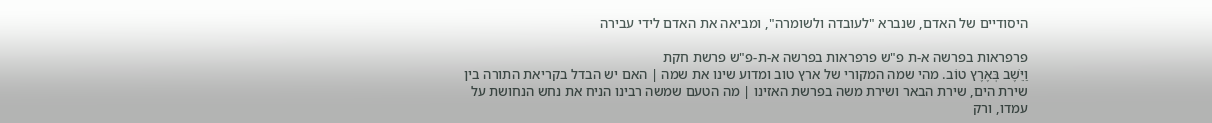היסודיים של האדם, שנברא "לעובדה ולשומרה", ומביאה את האדם לידי עבירה

פרפראות בפרשה א-ת פ"ש פרפראות בפרשה א-ת-פ"ש פרשת חקת
וַיֵּשֶׁב בְּאֶרֶץ טוֹב. מהי שמה המקורי של ארץ טוב ומדוע שינו את שמה | האם יש הבדל בקריאת התורה בין שירת הים, שירת הבאר ושירת משה בפרשת האזינו | מה הטעם שמשה רבינו הניח את נחש הנחושת על עמדו, ורק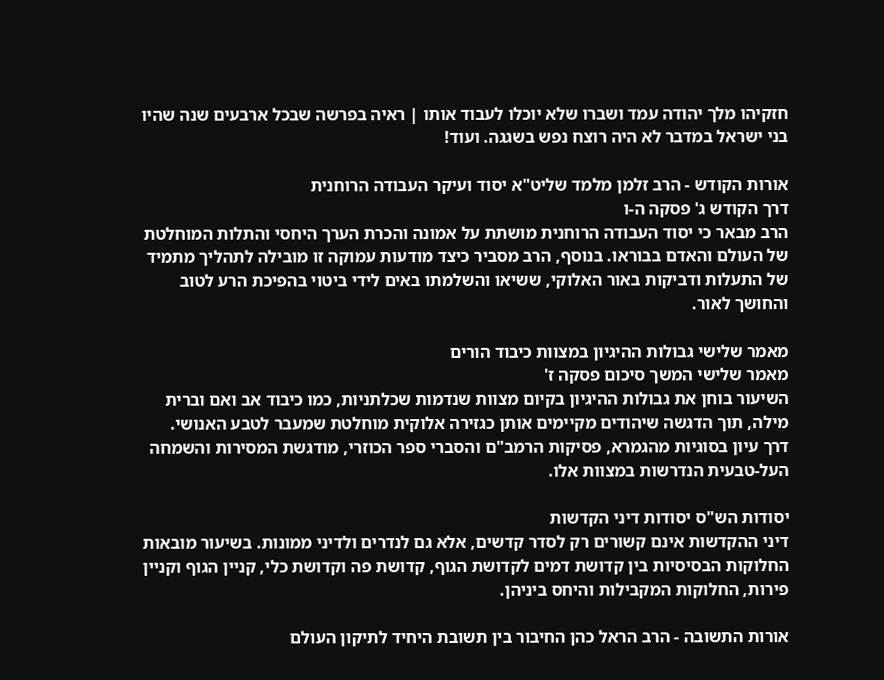חזקיהו מלך יהודה עמד ושברו שלא יוכלו לעבוד אותו | ראיה בפרשה שבכל ארבעים שנה שהיו בני ישראל במדבר לא היה רוצח נפש בשגגה. ועוד!

אורות הקודש - הרב זלמן מלמד שליט"א יסוד ועיקר העבודה הרוחנית
דרך הקודש ג' פסקה ה-ו
הרב מבאר כי יסוד העבודה הרוחנית מושתת על אמונה והכרת הערך היחסי והתלות המוחלטת של העולם והאדם בבוראו. בנוסף, הרב מסביר כיצד מודעות עמוקה זו מובילה לתהליך מתמיד של התעלות ודביקות באור האלוקי, ששיאו והשלמתו באים לידי ביטוי בהפיכת הרע לטוב והחושך לאור.

מאמר שלישי גבולות ההיגיון במצוות כיבוד הורים
מאמר שלישי המשך סיכום פסקה ז'
השיעור בוחן את גבולות ההיגיון בקיום מצוות שנדמות שכלתניות, כמו כיבוד אב ואם וברית מילה, תוך הדגשה שיהודים מקיימים אותן כגזירה אלוקית מוחלטת שמעבר לטבע האנושי. דרך עיון בסוגיות מהגמרא, פסיקות הרמב"ם והסברי ספר הכוזרי, מודגשת המסירות והשמחה העל-טבעית הנדרשות במצוות אלו.

יסודות הש"ס יסודות דיני הקדשות
דיני ההקדשות אינם קשורים רק לסדר קדשים, אלא גם לנדרים ולדיני ממונות. בשיעור מובאות החלוקות הבסיסיות בין קדושת דמים לקדושת הגוף, קדושת פה וקדושת כלי, קניין הגוף וקניין פירות, החלוקות המקבילות והיחס ביניהן.

אורות התשובה - הרב הראל כהן החיבור בין תשובת היחיד לתיקון העולם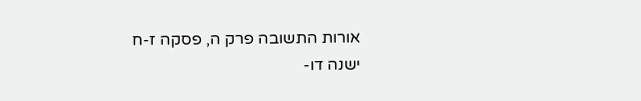אורות התשובה פרק ה, פסקה ז-ח
ישנה דו-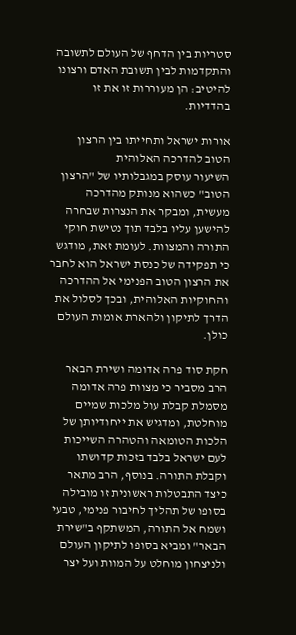סטריות בין הדחף של העולם לתשובה והתקדמות לבין תשובת האדם ורצונו להיטיב: הן מעוררות זו את זו בהדדיות.

אורות ישראל ותחייתו בין הרצון הטוב להדרכה האלוהית
השיעור עוסק במגבלותיו של "הרצון הטוב" כשהוא מנותק מהדרכה מעשית, ומבקר את הנצרות שבחרה להישען עליו בלבד תוך נטישת חוקי התורה והמצוות. לעומת זאת, מודגש כי תפקידה של כנסת ישראל הוא לחבר את הרצון הטוב הפנימי אל ההדרכה והחוקיות האלוהית, ובכך לסלול את הדרך לתיקון ולהארת אומות העולם כולן.

חקת סוד פרה אדומה ושירת הבאר
הרב מסביר כי מצוות פרה אדומה מסמלת קבלת עול מלכות שמיים מוחלטת, ומדגיש את ייחודיותן של הלכות הטומאה והטהרה השייכות לעם ישראל בלבד בזכות קדושתו וקבלת התורה. בנוסף, הרב מתאר כיצד התבטלות ראשונית זו מובילה בסופו של תהליך לחיבור פנימי, טבעי ושמח אל התורה, המשתקף ב"שירת הבאר" ומביא בסופו לתיקון העולם ולניצחון מוחלט על המוות ועל יצר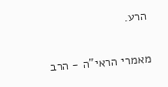הרע.

מאמרי הראי"ה - הרב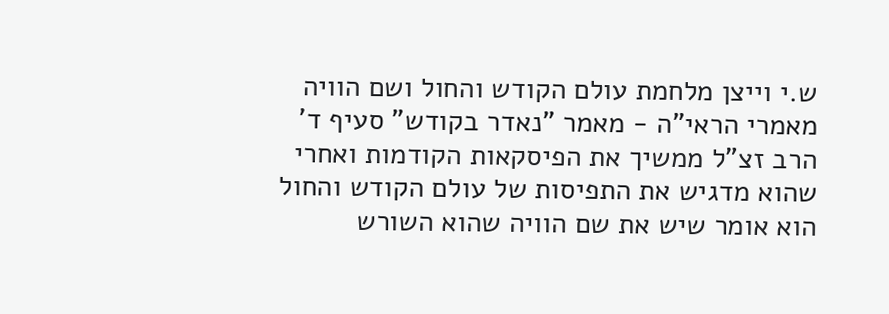ש.י וייצן מלחמת עולם הקודש והחול ושם הוויה
מאמרי הראי"ה - מאמר "נאדר בקודש" סעיף ד'
הרב זצ"ל ממשיך את הפיסקאות הקודמות ואחרי שהוא מדגיש את התפיסות של עולם הקודש והחול הוא אומר שיש את שם הוויה שהוא השורש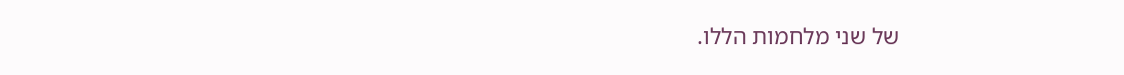של שני מלחמות הללו.